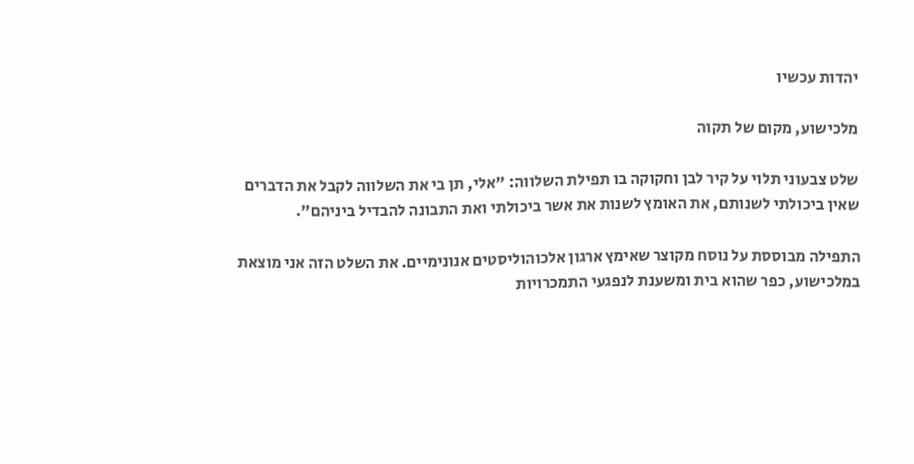יהדות עכשיו

מלכישוע, מקום של תקוה

שלט צבעוני תלוי על קיר לבן וחקוקה בו תפילת השלווה: "אלי, תן בי את השלווה לקבל את הדברים שאין ביכולתי לשנותם, את האומץ לשנות את אשר ביכולתי ואת התבונה להבדיל ביניהם".

התפילה מבוססת על נוסח מקוצר שאימץ ארגון אלכוהוליסטים אנונימיים. את השלט הזה אני מוצאת במלכישוע, כפר שהוא בית ומשענת לנפגעי התמכרויות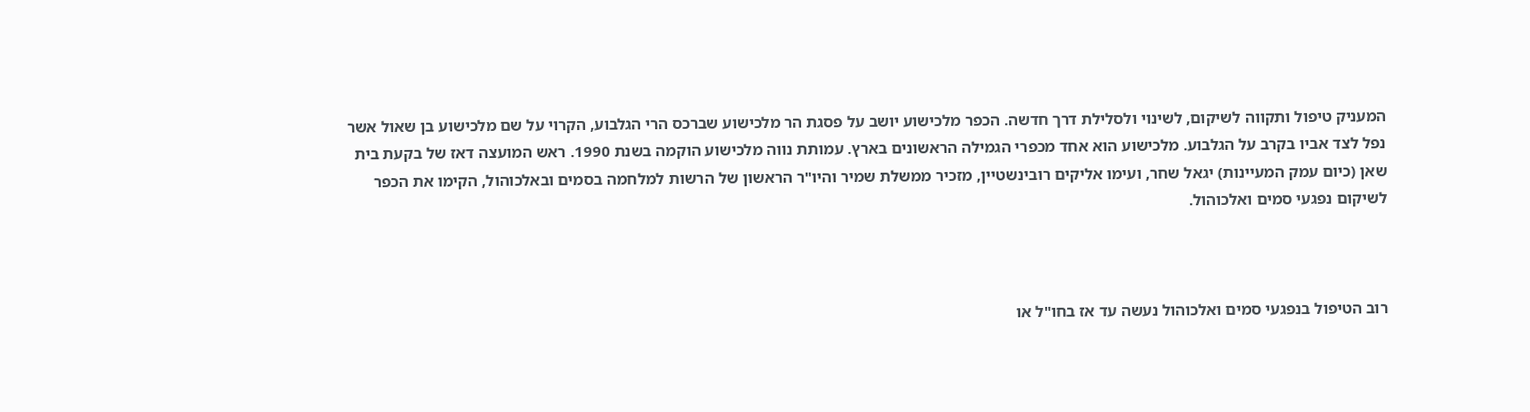המעניק טיפול ותקווה לשיקום, לשינוי ולסלילת דרך חדשה. הכפר מלכישוע יושב על פסגת הר מלכישוע שברכס הרי הגלבוע, הקרוי על שם מלכישוע בן שאול אשר נפל לצד אביו בקרב על הגלבוע. מלכישוע הוא אחד מכפרי הגמילה הראשונים בארץ. עמותת נווה מלכישוע הוקמה בשנת 1990. ראש המועצה דאז של בקעת בית שאן (כיום עמק המעיינות) יגאל שחר, ועימו אליקים רובינשטיין, מזכיר ממשלת שמיר והיו"ר הראשון של הרשות למלחמה בסמים ובאלכוהול, הקימו את הכפר לשיקום נפגעי סמים ואלכוהול.



רוב הטיפול בנפגעי סמים ואלכוהול נעשה עד אז בחו"ל או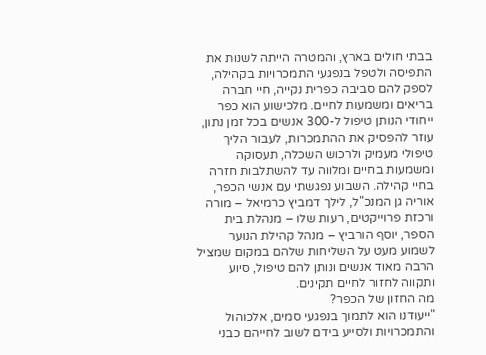בבתי חולים בארץ, והמטרה הייתה לשנות את התפיסה ולטפל בנפגעי התמכרויות בקהילה, לספק להם סביבה כפרית נקייה, חיי חברה בריאים ומשמעות לחיים. מלכישוע הוא כפר ייחודי הנותן טיפול ל-300 אנשים בכל זמן נתון, עוזר להפסיק את ההתמכרות, לעבור הליך טיפולי מעמיק ולרכוש השכלה, תעסוקה ומשמעות בחיים ומלווה עד להשתלבות חזרה בחיי קהילה. השבוע נפגשתי עם אנשי הכפר, אוריה גן המנכ"ל, לילך דמביץ כרמיאל – מורה ורכזת פרוייקטים, רעות שלו – מנהלת בית הספר, יוסף הורביץ – מנהל קהילת הנוער לשמוע מעט על השליחות שלהם במקום שמציל הרבה מאוד אנשים ונותן להם טיפול, סיוע ותקווה לחזור לחיים תקינים.
מה החזון של הכפר?
"ייעודנו הוא לתמוך בנפגעי סמים, אלכוהול והתמכרויות ולסייע בידם לשוב לחייהם כבני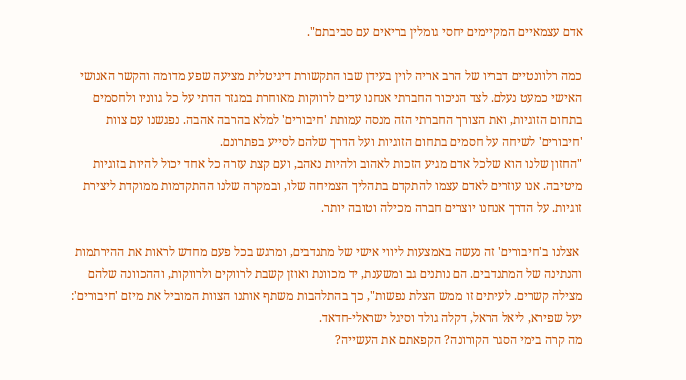אדם עצמאיים המקיימים יחסי גומלין בריאים עם סביבתם".

כמה רלוונטיים דבריו של הרב אריה לוין בעידן שבו התקשורת דיגיטלית מציעה שפע מדומה והקשר האנושי האישי כמעט נעלם. לצד הניכור החברתי אנחנו עדים לרווקות מאוחרת במגזר הדתי על כל גווניו ולחסמים בתחום הזוגיות, ואת הצורך החברתי הזה מנסה עמותת 'חיבורים' למלא בהרבה אהבה. נפגשנו עם צוות 'חיבורים' לשיחה על חסמים בתחום הזוגיות ועל הדרך שלהם לסייע בפתרונם.
"החזון שלנו הוא שלכל אדם מגיע הזכות לאהוב ולהיות נאהב, ועם קצת עזרה כל אחד יכול להיות בזוגיות מיטיבה. אנו עוזרים לאדם עצמו להתקדם בתהליך הצמיחה שלו, ובמקרה שלנו ההתקדמות ממוקדת ליצירת זוגיות. על הדרך אנחנו יוצרים חברה מכילה וטובה יותר.

 אצלנו ב'חיבורים' זה נעשה באמצעות ליווי אישי של מתנדבים, ומרגש בכל פעם מחדש לראות את ההירתמות והנתינה של המתנדבים. הם נותנים גב ומשענת, יד מכוונת ואוזן קשבת לרווקים ולרווקות, וההכוונה שלהם מצילה קשרים. לעיתים זו ממש הצלת נפשות", כך בהתלהבות משתף אותנו הצוות המוביל את מיזם 'חיבורים': יעל שפירא, ליאל הראל, דקלה גולד וסיגל ישראלי-חדאד.
מה קרה בימי הסגר הקורונה? הקפאתם את העשייה?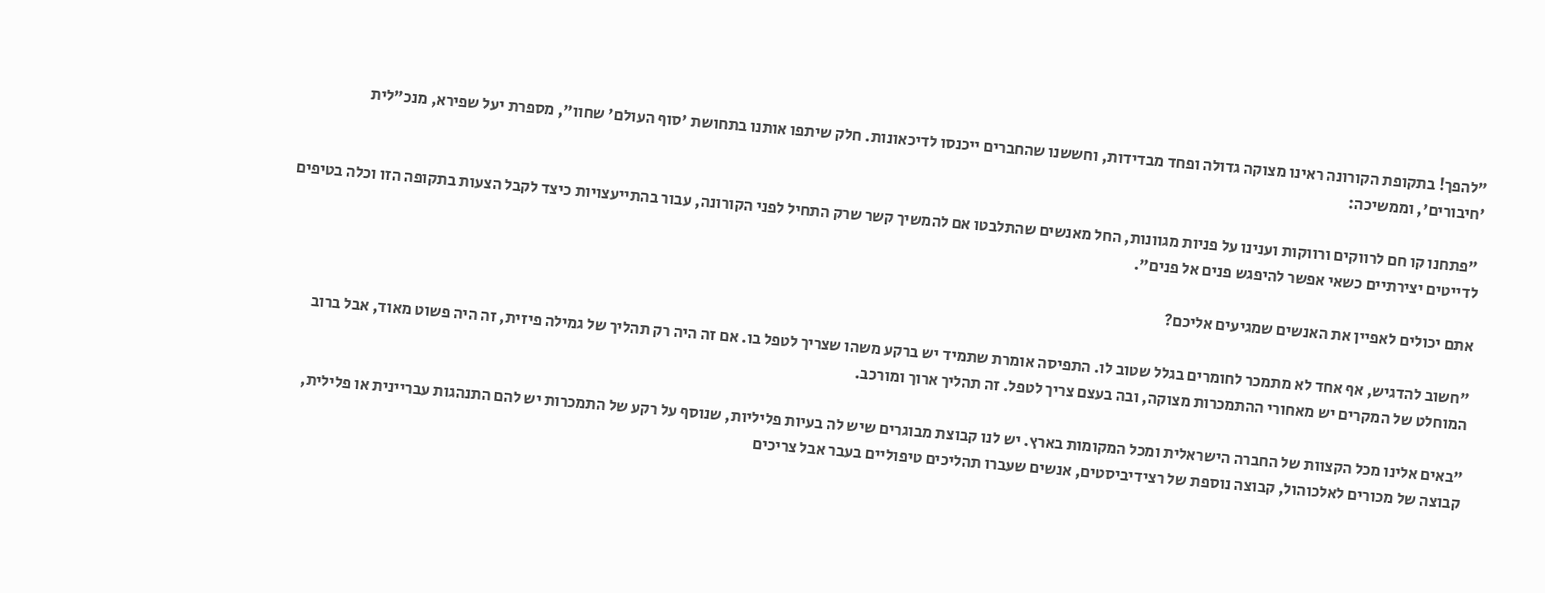"להפך! בתקופת הקורונה ראינו מצוקה גדולה ופחד מבדידות, וחששנו שהחברים ייכנסו לדיכאונות. חלק שיתפו אותנו בתחושת 'סוף העולם' שחוו", מספרת יעל שפירא, מנכ"לית 'חיבורים', וממשיכה:

 "פתחנו קו חם לרווקים ורווקות וענינו על פניות מגוונות, החל מאנשים שהתלבטו אם להמשיך קשר שרק התחיל לפני הקורונה, עבור בהתייעצויות כיצד לקבל הצעות בתקופה הזו וכלה בטיפים לדייטים יצירתיים כשאי אפשר להיפגש פנים אל פנים".

אתם יכולים לאפיין את האנשים שמגיעים אליכם?

"חשוב להדגיש, אף אחד לא מתמכר לחומרים בגלל שטוב לו. התפיסה אומרת שתמיד יש ברקע משהו שצריך לטפל בו. אם זה היה רק תהליך של גמילה פיזית, זה היה פשוט מאוד, אבל ברוב המוחלט של המקרים יש מאחורי ההתמכרות מצוקה, ובה בעצם צריך לטפל. זה תהליך ארוך ומורכב.

"באים אלינו מכל הקצוות של החברה הישראלית ומכל המקומות בארץ. יש לנו קבוצת מבוגרים שיש לה בעיות פליליות, שנוסף על רקע של התמכרות יש להם התנהגות עבריינית או פלילית, קבוצה של מכורים לאלכוהול, קבוצה נוספת של רצידיביסטים, אנשים שעברו תהליכים טיפוליים בעבר אבל צריכים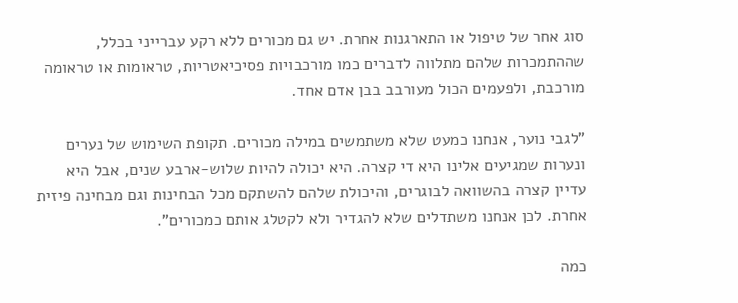סוג אחר של טיפול או התארגנות אחרת. יש גם מכורים ללא רקע עברייני בכלל, שההתמכרות שלהם מתלווה לדברים כמו מורכבויות פסיכיאטריות, טראומות או טראומה מורכבת, ולפעמים הכול מעורבב בבן אדם אחד.

"לגבי נוער, אנחנו כמעט שלא משתמשים במילה מכורים. תקופת השימוש של נערים ונערות שמגיעים אלינו היא די קצרה. היא יכולה להיות שלוש-ארבע שנים, אבל היא עדיין קצרה בהשוואה לבוגרים, והיכולת שלהם להשתקם מכל הבחינות וגם מבחינה פיזית אחרת. לכן אנחנו משתדלים שלא להגדיר ולא לקטלג אותם כמכורים".

כמה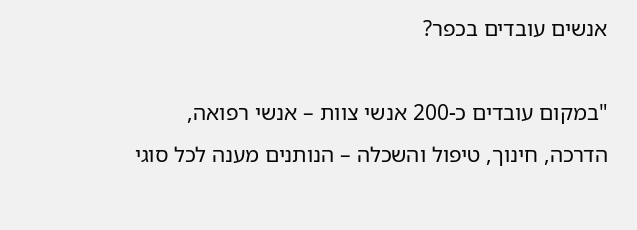אנשים עובדים בכפר?

"במקום עובדים כ-200 אנשי צוות – אנשי רפואה, הדרכה, חינוך, טיפול והשכלה – הנותנים מענה לכל סוגי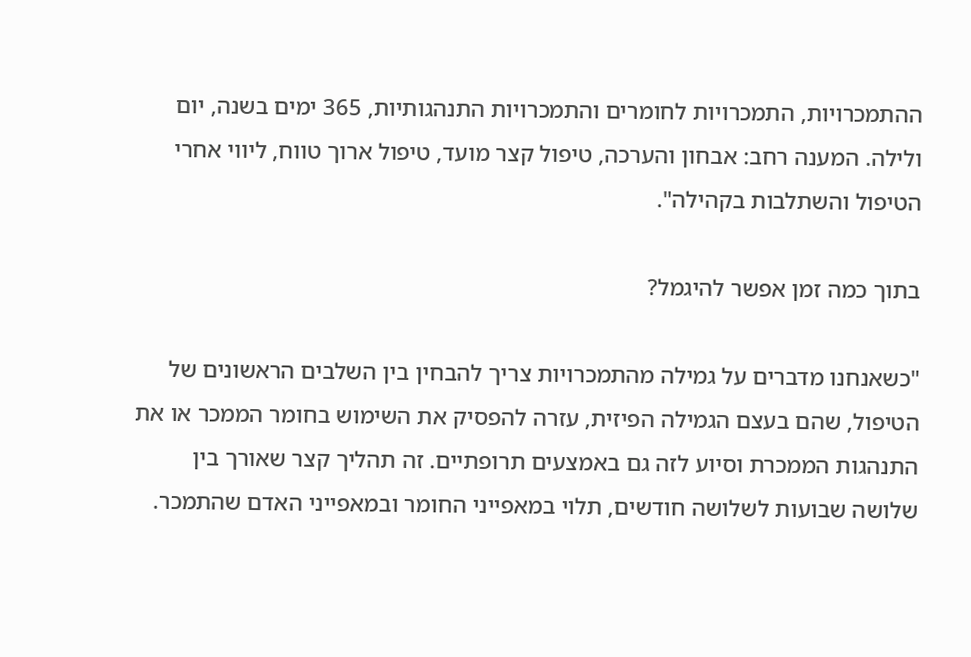ההתמכרויות, התמכרויות לחומרים והתמכרויות התנהגותיות, 365 ימים בשנה, יום ולילה. המענה רחב: אבחון והערכה, טיפול קצר מועד, טיפול ארוך טווח, ליווי אחרי הטיפול והשתלבות בקהילה".

בתוך כמה זמן אפשר להיגמל?

"כשאנחנו מדברים על גמילה מהתמכרויות צריך להבחין בין השלבים הראשונים של הטיפול, שהם בעצם הגמילה הפיזית, עזרה להפסיק את השימוש בחומר הממכר או את התנהגות הממכרת וסיוע לזה גם באמצעים תרופתיים. זה תהליך קצר שאורך בין שלושה שבועות לשלושה חודשים, תלוי במאפייני החומר ובמאפייני האדם שהתמכר.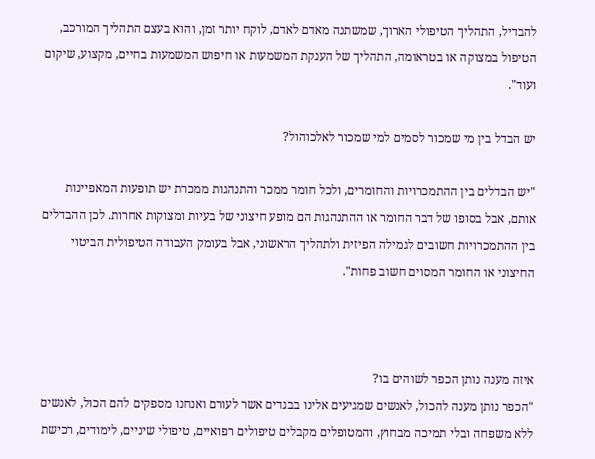להבדיל, התהליך הטיפולי הארוך, שמשתנה מאדם לאדם, לוקח יותר זמן, והוא בעצם התהליך המורכב, הטיפול במצוקה או בטראומה, התהליך של הענקת המשמעות או חיפוש המשמעות בחיים, מקצוע, שיקום ועוד".

יש הבדל בין מי שמכור לסמים למי שמכור לאלכוהול?

"יש הבדלים בין ההתמכרויות והחומרים, ולכל חומר ממכר והתנהגות ממכרת יש תופעות המאפיינות אותם, אבל בסופו של דבר החומר או ההתנהגות הם מופע חיצוני של בעיות ומצוקות אחרות. לכן ההבדלים בין ההתמכרויות חשובים לגמילה הפיזית ולתהליך הראשוני, אבל בעומק העבודה הטיפולית הביטוי החיצוני או החומר המסוים חשוב פחות".



איזה מענה נותן הכפר לשוהים בו?
"הכפר נותן מענה להכול, לאנשים שמגיעים אלינו בבגדים אשר לעורם ואנחנו מספקים להם הכול, לאנשים ללא משפחה ובלי תמיכה מבחוץ, והמטופלים מקבלים טיפולים רפואיים, טיפולי שיניים, לימודים, רכישת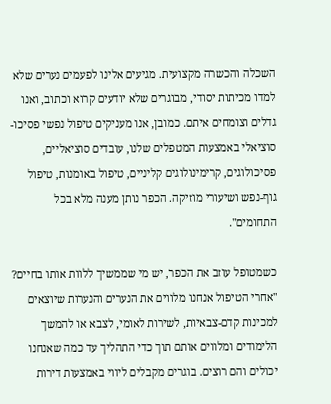השכלה והכשרה מקצועית. מגיעים אלינו לפעמים נערים שלא למדו מכיתות יסודי, מבוגרים שלא יודעים קרוא וכתוב, ואנו גדלים וצומחים איתם. כמובן, אנו מעניקים טיפול נפשי פסיכו-סוציאלי באמצעות המטפלים שלנו, עובדים סוציאליים, פסיכולוגים, קרימינולוגים קליניים, טיפול באומנות, טיפול גוף-נפש ושיעורי מוזיקה. הכפר נותן מענה מלא בכל התחומים".

כשמטופל עוזב את הכפר, יש מי שממשיך ללוות אותו בחיים?
"אחרי הטיפול אנחנו מלווים את הנערים והנערות שיוצאים למכינות קדם-צבאיות, לשירות לאומי, לצבא או להמשך הלימודים ומלווים אותם תוך כדי התהליך עד כמה שאנחנו יכולים והם רוצים. בוגרים מקבלים ליווי באמצעות דירות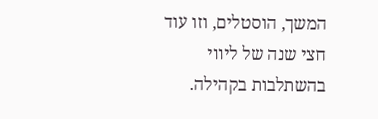המשך, הוסטלים, וזו עוד חצי שנה של ליווי בהשתלבות בקהילה.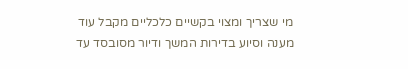מי שצריך ומצוי בקשיים כלכליים מקבל עוד מענה וסיוע בדירות המשך ודיור מסובסד עד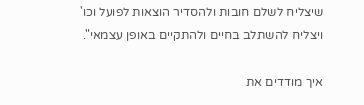שיצליח לשלם חובות ולהסדיר הוצאות לפועל וכו' ויצליח להשתלב בחיים ולהתקיים באופן עצמאי".

איך מודדים את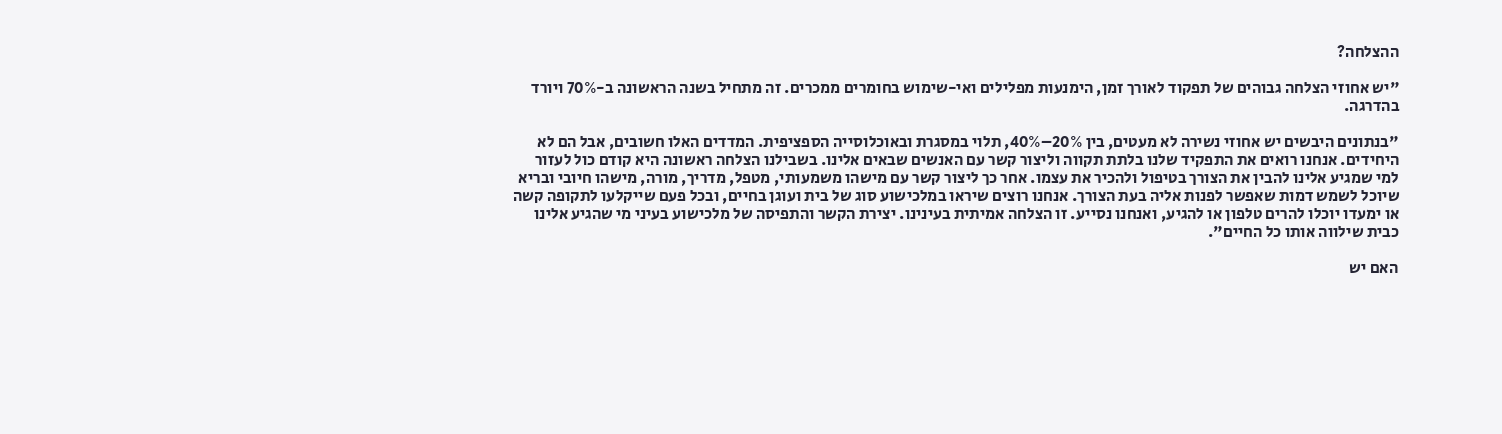ההצלחה?

"יש אחוזי הצלחה גבוהים של תפקוד לאורך זמן, הימנעות מפלילים ואי-שימוש בחומרים ממכרים. זה מתחיל בשנה הראשונה ב-70% ויורד בהדרגה.

"בנתונים היבשים יש אחוזי נשירה לא מעטים, בין 20%–40%, תלוי במסגרת ובאוכלוסייה הספציפית. המדדים האלו חשובים, אבל הם לא היחידים. אנחנו רואים את התפקיד שלנו בלתת תקווה וליצור קשר עם האנשים שבאים אלינו. בשבילנו הצלחה ראשונה היא קודם כול לעזור למי שמגיע אלינו להבין את הצורך בטיפול ולהכיר את עצמו. אחר כך ליצור קשר עם מישהו משמעותי, מטפל, מדריך, מורה, מישהו חיובי ובריא שיוכל לשמש דמות שאפשר לפנות אליה בעת הצורך. אנחנו רוצים שיראו במלכישוע סוג של בית ועוגן בחיים, ובכל פעם שייקלעו לתקופה קשה או ימעדו יוכלו להרים טלפון או להגיע, ואנחנו נסייע. זו הצלחה אמיתית בעינינו. יצירת הקשר והתפיסה של מלכישוע בעיני מי שהגיע אלינו כבית שילווה אותו כל החיים".

האם יש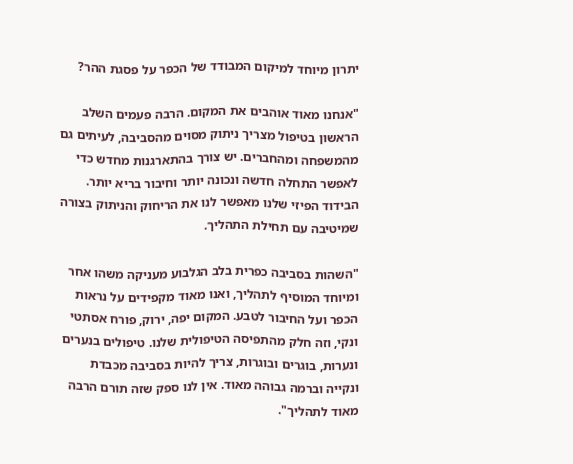יתרון מיוחד למיקום המבודד של הכפר על פסגת ההר?

"אנחנו מאוד אוהבים את המקום. הרבה פעמים השלב הראשון בטיפול מצריך ניתוק מסוים מהסביבה, לעיתים גם מהמשפחה ומהחברים. יש צורך בהתארגנות מחדש כדי לאפשר התחלה חדשה ונכונה יותר וחיבור בריא יותר. הבידוד הפיזי שלנו מאפשר לנו את הריחוק והניתוק בצורה שמיטיבה עם תחילת התהליך.

"השהות בסביבה כפרית בלב הגלבוע מעניקה משהו אחר ומיוחד המוסיף לתהליך, ואנו מאוד מקפידים על נראות הכפר ועל החיבור לטבע. המקום יפה, ירוק, פורח אסתטי ונקי, וזה חלק מהתפיסה הטיפולית שלנו. טיפולים בנערים ונערות, בוגרים ובוגרות, צריך להיות בסביבה מכבדת ונקייה וברמה גבוהה מאוד. אין לנו ספק שזה תורם הרבה מאוד לתהליך".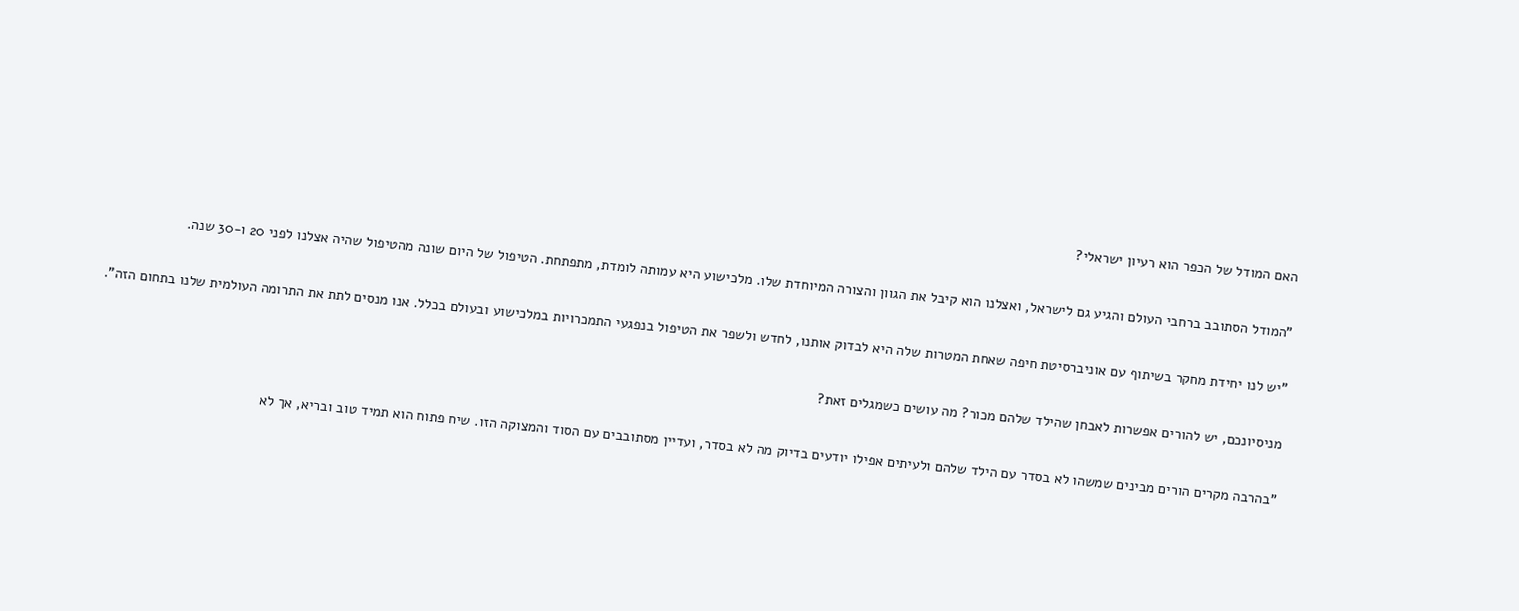האם המודל של הכפר הוא רעיון ישראלי?

"המודל הסתובב ברחבי העולם והגיע גם לישראל, ואצלנו הוא קיבל את הגוון והצורה המיוחדת שלו. מלכישוע היא עמותה לומדת, מתפתחת. הטיפול של היום שונה מהטיפול שהיה אצלנו לפני 20 ו-30 שנה.

"יש לנו יחידת מחקר בשיתוף עם אוניברסיטת חיפה שאחת המטרות שלה היא לבדוק אותנו, לחדש ולשפר את הטיפול בנפגעי התמכרויות במלכישוע ובעולם בכלל. אנו מנסים לתת את התרומה העולמית שלנו בתחום הזה".

מניסיונכם, יש להורים אפשרות לאבחן שהילד שלהם מכור? מה עושים כשמגלים זאת?

"בהרבה מקרים הורים מבינים שמשהו לא בסדר עם הילד שלהם ולעיתים אפילו יודעים בדיוק מה לא בסדר, ועדיין מסתובבים עם הסוד והמצוקה הזו. שיח פתוח הוא תמיד טוב ובריא, אך לא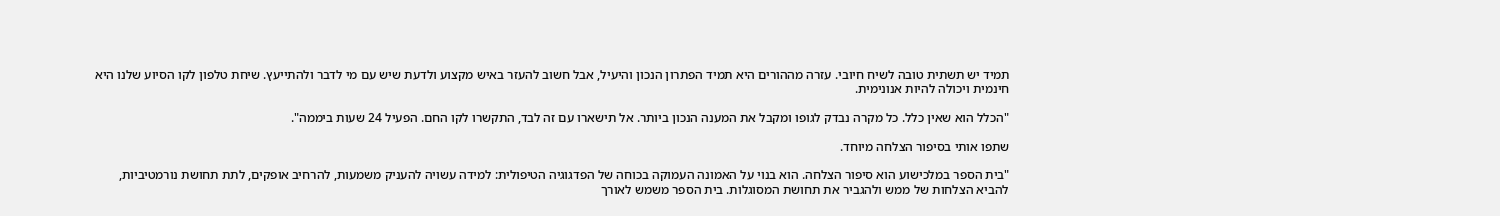תמיד יש תשתית טובה לשיח חיובי. עזרה מההורים היא תמיד הפתרון הנכון והיעיל, אבל חשוב להעזר באיש מקצוע ולדעת שיש עם מי לדבר ולהתייעץ. שיחת טלפון לקו הסיוע שלנו היא חינמית ויכולה להיות אנונימית.

"הכלל הוא שאין כלל. כל מקרה נבדק לגופו ומקבל את המענה הנכון ביותר. אל תישארו עם זה לבד, התקשרו לקו החם. הפעיל 24 שעות ביממה".

שתפו אותי בסיפור הצלחה מיוחד.

"בית הספר במלכישוע הוא סיפור הצלחה. הוא בנוי על האמונה העמוקה בכוחה של הפדגוגיה הטיפולית: למידה עשויה להעניק משמעות, להרחיב אופקים, לתת תחושת נורמטיביות, להביא הצלחות של ממש ולהגביר את תחושת המסוגלות. בית הספר משמש לאורך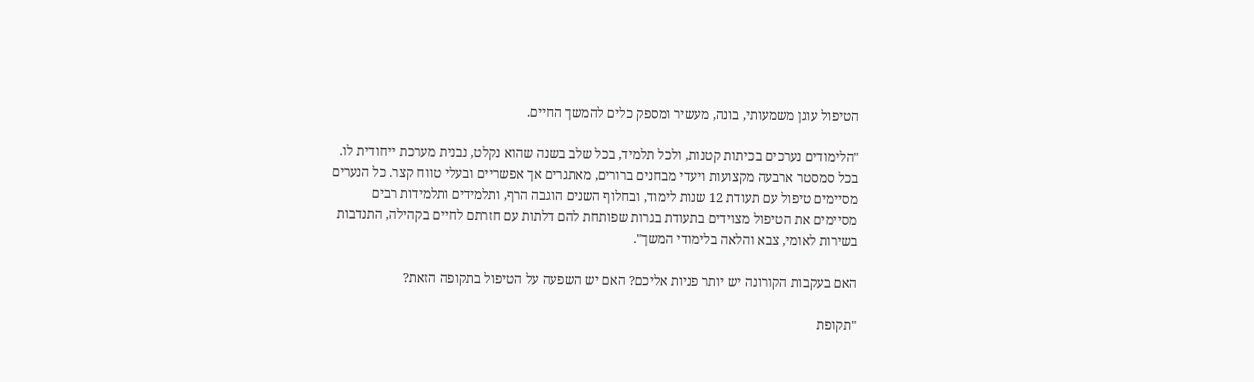הטיפול עוגן משמעותי, בונה, מעשיר ומספק כלים להמשך החיים.

"הלימודים נערכים בכיתות קטנות, ולכל תלמיד, בכל שלב בשנה שהוא נקלט, נבנית מערכת ייחודית לו. בכל סמסטר ארבעה מקצועות ויעדי מבחנים ברורים, מאתגרים אך אפשריים ובעלי טווח קצר. כל הנערים מסיימים טיפול עם תעודת 12 שנות לימוד, ובחלוף השנים הוגבה הרף, ותלמידים ותלמידות רבים מסיימים את הטיפול מצוידים בתעודת בגרות שפותחת להם דלתות עם חזרתם לחיים בקהילה, התנדבות בשירות לאומי, צבא והלאה בלימודי המשך".

האם בעקבות הקורונה יש יותר פניות אליכם? האם יש השפעה על הטיפול בתקופה הזאת?

"תקופת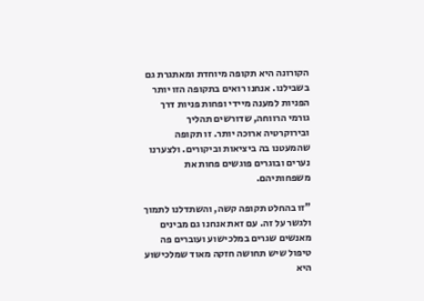הקורונה היא תקופה מיוחדת ומאתגרת גם בשבילנו. אנחנו רואים בתקופה הזו יותר הפניות למענה מיידי ופחות פניות דרך גורמי הרווחה, שדורשים תהליך ובירוקרטיה ארוכה יותר. זו תקופה שהמעטנו בה ביציאות וביקורים. ולצערנו נערים ובוגרים פוגשים פחות את משפחותיהם.

"זו בהחלט תקופה קשה, והשתדלנו לתמוך ולגשר על זה. עם זאת אנחנו גם מבינים מאנשים שגרים במלכישוע ועוברים פה טיפול שיש תחושה חזקה מאוד שמלכישוע היא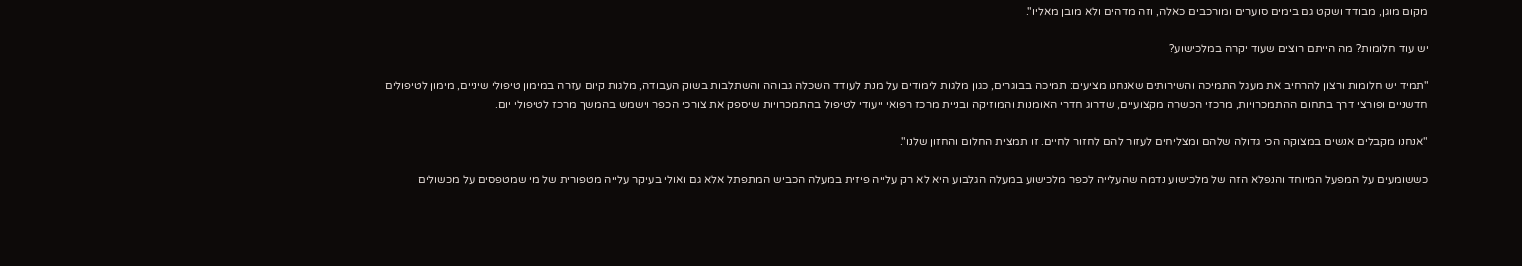מקום מוגן, מבודד ושקט גם בימים סוערים ומורכבים כאלה, וזה מדהים ולא מובן מאליו".

יש עוד חלומות? מה הייתם רוצים שעוד יקרה במלכישוע?

"תמיד יש חלומות ורצון להרחיב את מעגל התמיכה והשירותים שאנחנו מציעים: תמיכה בבוגרים, כגון מלגות לימודים על מנת לעודד השכלה גבוהה והשתלבות בשוק העבודה, מלגות קיום עזרה במימון טיפולי שיניים, מימון לטיפולים חדשניים ופורצי דרך בתחום ההתמכרויות, מרכזי הכשרה מקצועיים, שדרוג חדרי האומנות והמוזיקה ובניית מרכז רפואי ייעודי לטיפול בהתמכרויות שיספק את צורכי הכפר וישמש בהמשך מרכז לטיפולי יום.

"אנחנו מקבלים אנשים במצוקה הכי גדולה שלהם ומצליחים לעזור להם לחזור לחיים. זו תמצית החלום והחזון שלנו".

כששומעים על המפעל המיוחד והנפלא הזה של מלכישוע נדמה שהעלייה לכפר מלכישוע במעלה הגלבוע היא לא רק עלייה פיזית במעלה הכביש המתפתל אלא גם ואולי בעיקר עלייה מטפורית של מי שמטפסים על מכשולים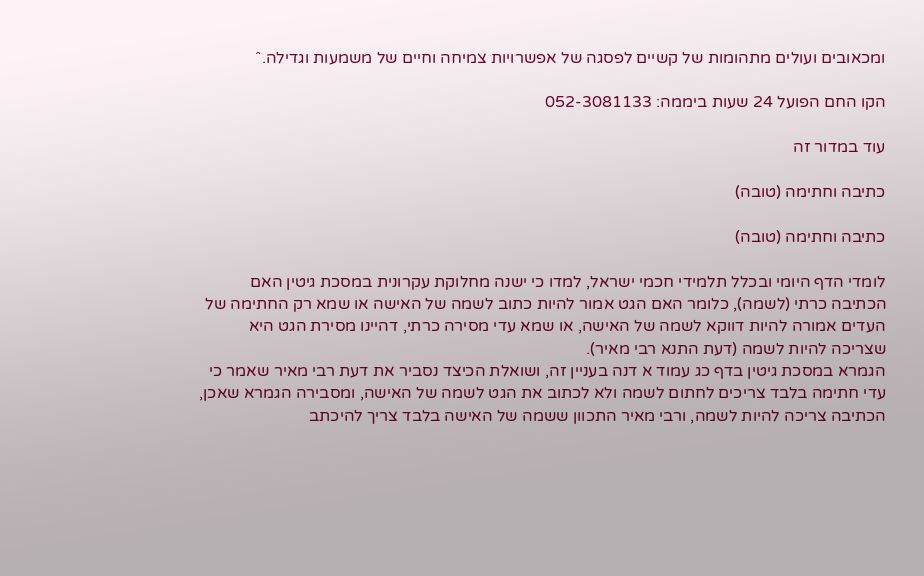ומכאובים ועולים מתהומות של קשיים לפסגה של אפשרויות צמיחה וחיים של משמעות וגדילה.ˆ

הקו החם הפועל 24 שעות ביממה: 052-3081133

עוד במדור זה

כתיבה וחתימה (טובה)

כתיבה וחתימה (טובה)

לומדי הדף היומי ובכלל תלמידי חכמי ישראל, למדו כי ישנה מחלוקת עקרונית במסכת גיטין האם הכתיבה כרתי (לשמה), כלומר האם הגט אמור להיות כתוב לשמה של האישה או שמא רק החתימה של העדים אמורה להיות דווקא לשמה של האישה, או שמא עדי מסירה כרתי, דהיינו מסירת הגט היא שצריכה להיות לשמה (דעת התנא רבי מאיר).
הגמרא במסכת גיטין בדף כג עמוד א דנה בעניין זה, ושואלת הכיצד נסביר את דעת רבי מאיר שאמר כי עדי חתימה בלבד צריכים לחתום לשמה ולא לכתוב את הגט לשמה של האישה, ומסבירה הגמרא שאכן, הכתיבה צריכה להיות לשמה, ורבי מאיר התכוון ששמה של האישה בלבד צריך להיכתב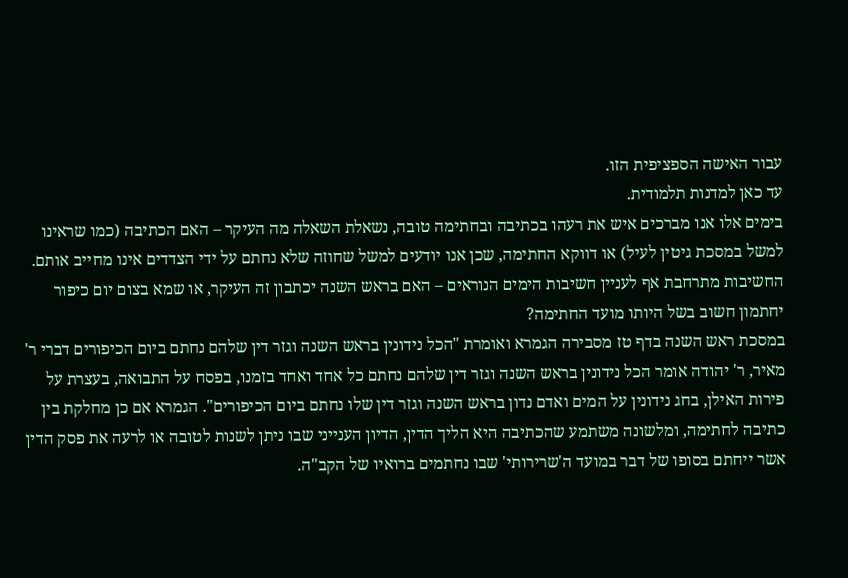עבור האישה הספציפית הזו.
עד כאן למדנות תלמודית.
בימים אלו אנו מברכים איש את רעהו בכתיבה ובחתימה טובה, נשאלת השאלה מה העיקר – האם הכתיבה (כמו שראינו למשל במסכת גיטין לעיל) או דווקא החתימה, שכן אנו יודעים למשל שחוזה שלא נחתם על ידי הצדדים אינו מחייב אותם. החשיבות מתרחבת אף לעניין חשיבות הימים הנוראים – האם בראש השנה יכתבון זה העיקר, או שמא בצום יום כיפור יחתמון חשוב בשל היותו מועד החתימה?
במסכת ראש השנה בדף טז מסבירה הגמרא ואומרת "הכל נידונין בראש השנה וגזר דין שלהם נחתם ביום הכיפורים דברי ר' מאיר, ר' יהודה אומר הכל נידונין בראש השנה וגזר דין שלהם נחתם כל אחד ואחד בזמנו, בפסח על התבואה, בעצרת על פירות האילן, בחג נידונין על המים ואדם נדון בראש השנה וגזר דין שלו נחתם ביום הכיפורים". הגמרא אם כן מחלקת בין כתיבה לחתימה, ומלשונה משתמע שהכתיבה היא הליך הדין, הדיון הענייני שבו ניתן לשנות לטובה או לרעה את פסק הדין אשר ייחתם בסופו של דבר במועד ה'שרירותי' שבו נחתמים ברואיו של הקב"ה.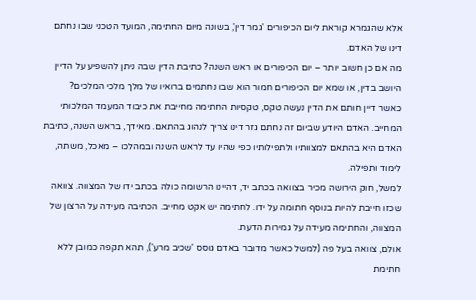אלא שהגמרא קוראת ליום הכיפורים 'גמר דין', בשונה מיום החתימה, המועד הטכני שבו נחתם דינו של האדם.
מה אם כן חשוב יותר – יום הכיפורים או ראש השנה? כתיבת הדין שבה ניתן להשפיע על הדיין היושב בדין, או שמא יום הכיפורים חמור הוא שבו נחתמים ברואיו של מלך מלכי המלכים?
כאשר דיין חותם את הדין נעשה טקס, טקסיות החתימה מחייבת את כיבוד המעמד המלכותי המחייב. האדם היודע שביום זה נחתם גזר דינו צריך לנהוג בהתאם. מאידך, בראש השנה, כתיבת האדם היא בהתאם למצוותיו ולתפילותיו כפי שהיו עד לראש השנה ובמהלכו – מאכל, משתה, לימוד ותפילה.
למשל, חוק הירושה מכיר בצוואה בכתב יד, דהיינו הרשומה כולה בכתב ידו של המצווה. צוואה שכזו חייבת להיות בנוסף חתומה על ידו. לחתימה יש אקט מחייב. הכתיבה מעידה על הרצון של המצווה, והחתימה מעידה על גמירות הדעת.
אולם, צוואה בעל פה (למשל כאשר מדובר באדם גוסס 'שכיב מרע'), תהא תקפה כמובן ללא חתימת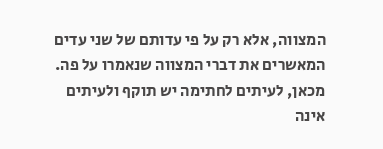המצווה, אלא רק על פי עדותם של שני עדים המאשרים את דברי המצווה שנאמרו על פה.
מכאן, לעיתים לחתימה יש תוקף ולעיתים אינה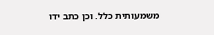משמעותית כלל. וכן כתב ידו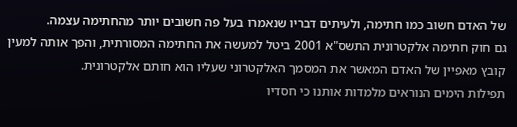של האדם חשוב כמו חתימה, ולעיתים דבריו שנאמרו בעל פה חשובים יותר מהחתימה עצמה.
גם חוק חתימה אלקטרונית התשס"א 2001 ביטל למעשה את החתימה המסורתית, והפך אותה למעין קובץ מאפיין של האדם המאשר את המסמך האלקטרוני שעליו הוא חותם אלקטרונית.
תפילות הימים הנוראים מלמדות אותנו כי חסדיו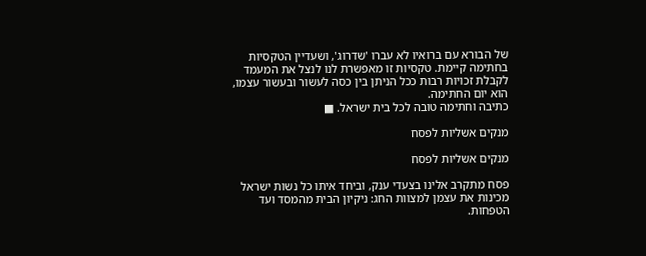של הבורא עם ברואיו לא עברו 'שדרוג', ושעדיין הטקסיות בחתימה קיימת. טקסיות זו מאפשרת לנו לנצל את המעמד לקבלת זכויות רבות ככל הניתן בין כסה לעשור ובעשור עצמו, הוא יום החתימה.
כתיבה וחתימה טובה לכל בית ישראל. ■

מנקים אשליות לפסח

מנקים אשליות לפסח

פסח מתקרב אלינו בצעדי ענק, וביחד איתו כל נשות ישראל מכינות את עצמן למצוות החג: ניקיון הבית מהמסד ועד הטפחות.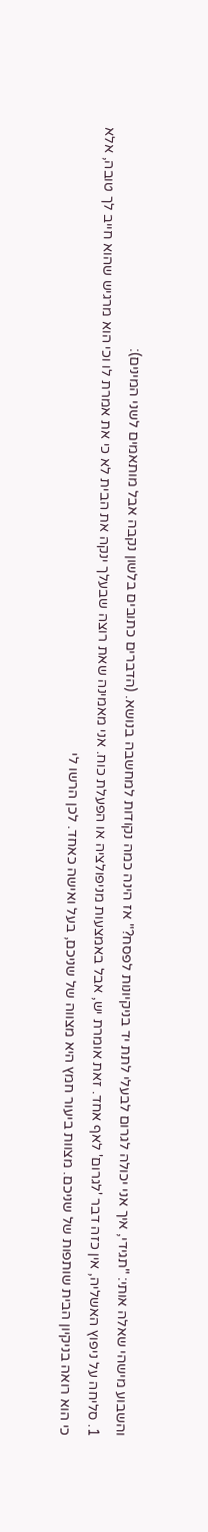והשבוע מישהי שאלה אותי: "תגידי, איך אני יכולה לגרום לבעלי לתת יד בניקיונות לפסח?" אז הינה כמה נקודות למחשבה בנושא. (הדברים כתובים בלשון נקבה אבל מותאמים לשני המינים):
1. סליחה על ניפוץ האשליה, אין כזה דבר 'לגרום' לאף אחד. זאת אומרת יש, אבל באמצעות מניפולציה או הפעלת כוח. אני מאמינה שאת רוצה שבעלך ינקה את הבית לא כי את אמרת לו וכי הוא מרגיש שהוא חייב לך טובה, אלא כי הוא רואה בניקיון הבית שותפות של שניכם. מצוות ביעור חמץ היא מצווה של שניכם, בעל ואישה כאחד. לכן הרשו לי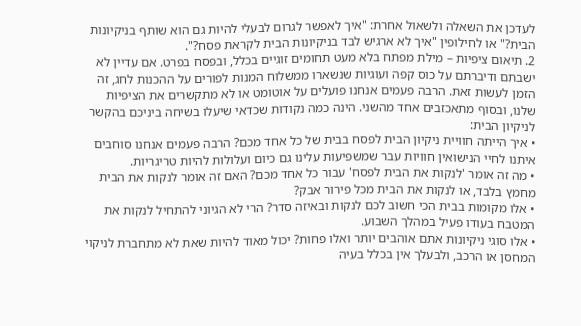לעדכן את השאלה ולשאול אחרת: "איך לאפשר לגרום לבעלי להיות גם הוא שותף בניקיונות הבית?" או לחילופין "איך לא ארגיש לבד בניקיונות הבית לקראת פסח?".
2. תיאום ציפיות – מילת מפתח בלא מעט תחומים זוגיים בכלל, ובפסח בפרט. אם עדיין לא ישבתם ודיברתם על כוס קפה ועוגיות שנשארו ממשלוח המנות לפורים על ההכנות לחג, זה הזמן לעשות זאת. הרבה פעמים אנחנו פועלים על אוטומט או לא מתקשרים את הציפיות שלנו, ובסוף מתאכזבים אחד מהשני. הינה כמה נקודות שכדאי שיעלו בשיחה ביניכם בהקשר לניקיון הבית:
• איך הייתה חוויית ניקיון הבית לפסח בבית של כל אחד מכם? הרבה פעמים אנחנו סוחבים איתנו לחיי הנישואין חוויות עבר שמשפיעות עלינו גם כיום ועלולות להיות טריגריות.
• מה זה אומר 'לנקות את הבית לפסח' עבור כל אחד מכם? האם זה אומר לנקות את הבית מחמץ בלבד, או לנקות את הבית מכל פירור אבק?
• אלו מקומות בבית הכי חשוב לכם לנקות ובאיזה סדר? הרי לא הגיוני להתחיל לנקות את המטבח בעודו פעיל במהלך השבוע.
• אלו סוגי ניקיונות אתם אוהבים יותר ואלו פחות? יכול מאוד להיות שאת לא מתחברת לניקוי המחסן או הרכב, ולבעלך אין בכלל בעיה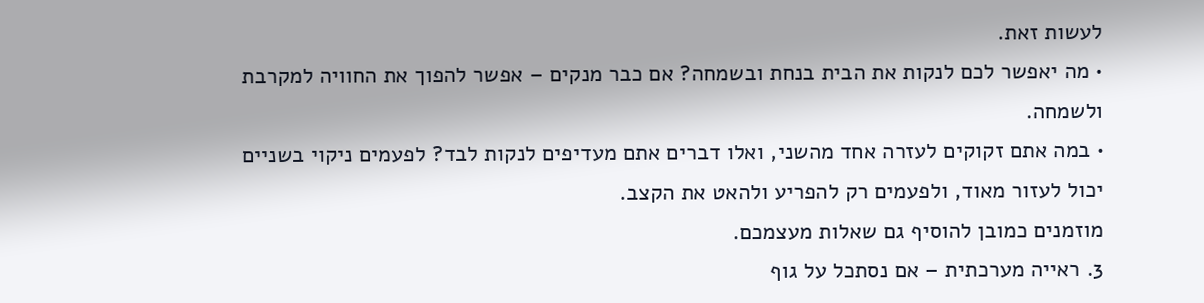לעשות זאת.
• מה יאפשר לכם לנקות את הבית בנחת ובשמחה? אם כבר מנקים – אפשר להפוך את החוויה למקרבת ולשמחה.
• במה אתם זקוקים לעזרה אחד מהשני, ואלו דברים אתם מעדיפים לנקות לבד? לפעמים ניקוי בשניים יכול לעזור מאוד, ולפעמים רק להפריע ולהאט את הקצב.
מוזמנים כמובן להוסיף גם שאלות מעצמכם.
3. ראייה מערכתית – אם נסתכל על גוף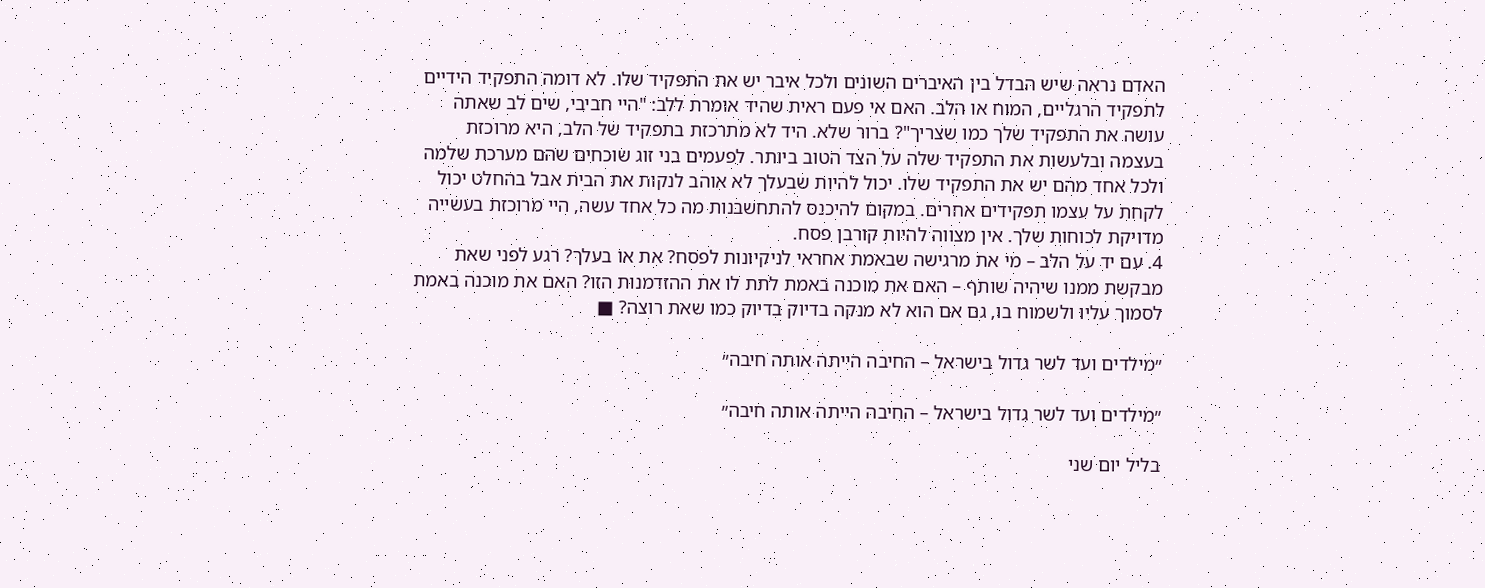האדם נראה שיש הבדל בין האיברים השונים ולכל איבר יש את התפקיד שלו. לא דומה התפקיד הידיים לתפקיד הרגליים, המוח או הלב. האם אי פעם ראית שהיד אומרת ללב: "היי חביבי, שים לב שאתה עושה את התפקיד שלך כמו שצריך"? ברור שלא. היד לא מתרכזת בתפקיד של הלב, היא מרוכזת בעצמה ובלעשות את התפקיד שלה על הצד הטוב ביותר. לפעמים בני זוג שוכחים שהם מערכת שלמה ולכל אחד מהם יש את התפקיד שלו. יכול להיות שבעלך לא אוהב לנקות את הבית אבל בהחלט יכול לקחת על עצמו תפקידים אחרים. במקום להיכנס להתחשבנות מה כל אחד עשה, היי מרוכזת בעשייה מדויקת לכוחות שלך. אין מצווה להיות קורבן פסח.
4. עם יד על הלב – מי את מרגישה שבאמת אחראי לניקיונות לפסח? את או בעלך? רגע לפני שאת מבקשת ממנו שיהיה שותף – האם את מוכנה באמת לתת לו את ההזדמנות הזו? האם את מוכנה באמת לסמוך עליו ולשמוח בו, גם אם הוא לא מנקה בדיוק בדיוק כמו שאת רוצה? ■

״מילדים ועד לשר גדול בישראל – החיבה הייתה אותה חיבה״

״מילדים ועד לשר גדול בישראל – החיבה הייתה אותה חיבה״

בליל יום שני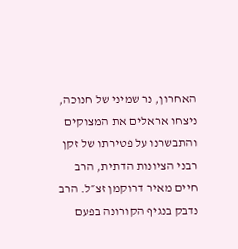האחרון, נר שמיני של חנוכה, ניצחו אראלים את המצוקים והתבשרנו על פטירתו של זקן רבני הציונות הדתית, הרב חיים מאיר דרוקמן זצ״ל. הרב נדבק בנגיף הקורונה בפעם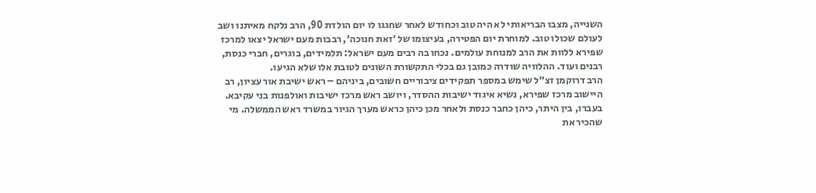השנייה, מצבו הבריאותי לא היה טוב וכחודש לאחר שחגגו לו יום הולדת 90, הרב נלקח מאיתנו ושב לעולם שכולו טוב. למוחרת יום הפטירה, בעיצומו של ׳זאת חנוכה׳, רבבות מעם ישראל יצאו למרכז שפירא ללוות את הרב למנוחת עולמים. נכחו בה רבים מעם ישראל: תלמידים, בוגרים, חברי כנסת, רבנים ועוד. ההלוויה שודרה כמובן גם בכלי התקשורת השונים לטובת אלו שלא הגיעו.
הרב דרוקמן זצ״ל שימש במספר תפקידים ציבוריים חשובים, ביניהם – ראש ישיבת אור עציון, רב היישוב מרכז שפירא, נשיא איגוד ישיבות ההסדר, ויושב ראש מרכז ישיבות ואולפנות בני עקיבא. בעברו, בין היתר, כיהן כחבר כנסת ולאחר מכן כיהן כראש מערך הגיור במשרד ראש הממשלה. מי שהכיר את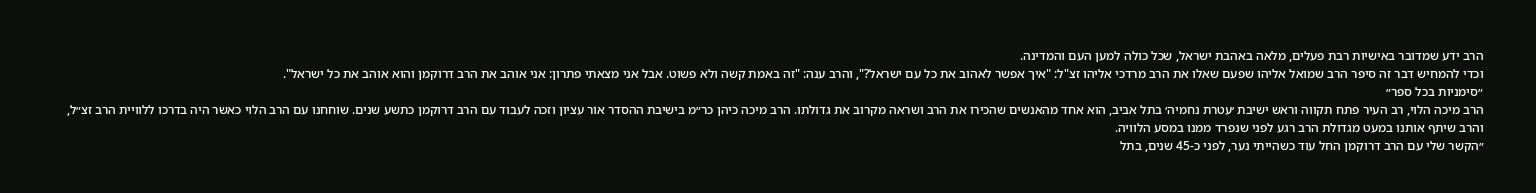הרב ידע שמדובר באישיות רבת פעלים, מלאה באהבת ישראל, שכל כולה למען העם והמדינה.
וכדי להמחיש דבר זה סיפר הרב שמואל אליהו שפעם שאלו את הרב מרדכי אליהו זצ"ל: "איך אפשר לאהוב את כל עם ישראל?", והרב ענה: "זה באמת קשה ולא פשוט. אבל אני מצאתי פתרון: אני אוהב את הרב דרוקמן והוא אוהב את כל ישראל".
״סימניות בכל ספר״
הרב מיכה הלוי, רב העיר פתח תקווה וראש ישיבת ׳עטרת נחמיה׳ בתל אביב, הוא אחד מהאנשים שהכירו את הרב ושראה מקרוב את גדולתו. הרב מיכה כיהן כר״מ בישיבת ההסדר אור עציון וזכה לעבוד עם הרב דרוקמן כתשע שנים. שוחחנו עם הרב הלוי כאשר היה בדרכו ללוויית הרב זצ״ל, והרב שיתף אותנו במעט מגדולת הרב רגע לפני שנפרד ממנו במסע הלוויה.
״הקשר שלי עם הרב דרוקמן החל עוד כשהייתי נער, לפני כ-45 שנים, בתל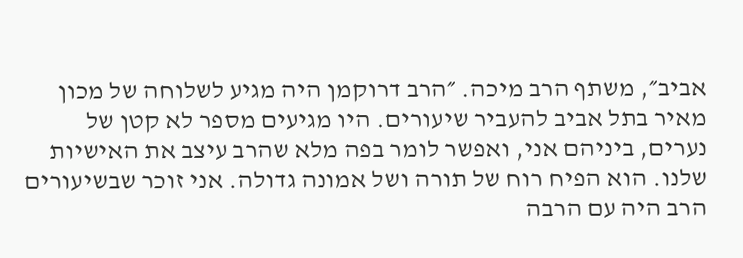אביב״, משתף הרב מיכה. ״הרב דרוקמן היה מגיע לשלוחה של מכון מאיר בתל אביב להעביר שיעורים. היו מגיעים מספר לא קטן של נערים, ביניהם אני, ואפשר לומר בפה מלא שהרב עיצב את האישיות שלנו. הוא הפיח רוח של תורה ושל אמונה גדולה. אני זוכר שבשיעורים הרב היה עם הרבה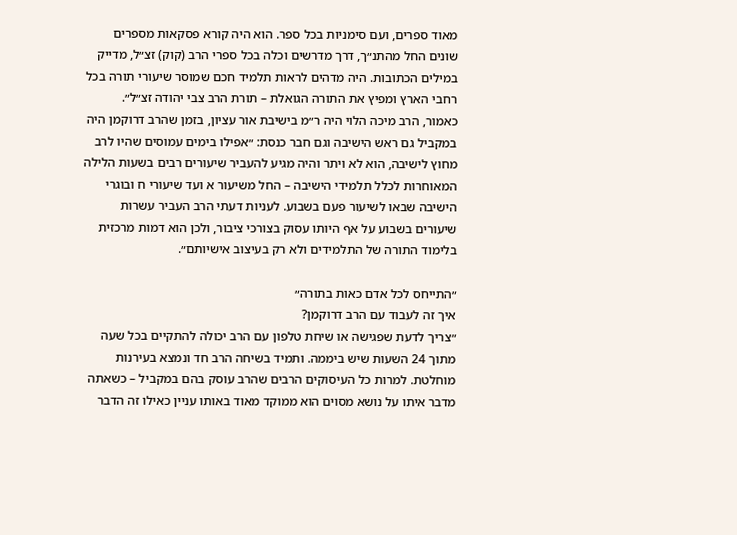מאוד ספרים, ועם סימניות בכל ספר. הוא היה קורא פסקאות מספרים שונים החל מהתנ״ך, דרך מדרשים וכלה בכל ספרי הרב (קוק) זצ״ל, מדייק במילים הכתובות. היה מדהים לראות תלמיד חכם שמוסר שיעורי תורה בכל רחבי הארץ ומפיץ את התורה הגואלת – תורת הרב צבי יהודה זצ״ל״.
כאמור, הרב מיכה הלוי היה ר״מ בישיבת אור עציון, בזמן שהרב דרוקמן היה במקביל גם ראש הישיבה וגם חבר כנסת: ״אפילו בימים עמוסים שהיו לרב מחוץ לישיבה, הוא לא ויתר והיה מגיע להעביר שיעורים רבים בשעות הלילה המאוחרות לכלל תלמידי הישיבה – החל משיעור א ועד שיעורי ח ובוגרי הישיבה שבאו לשיעור פעם בשבוע. לעניות דעתי הרב העביר עשרות שיעורים בשבוע על אף היותו עסוק בצורכי ציבור, ולכן הוא דמות מרכזית בלימוד התורה של התלמידים ולא רק בעיצוב אישיותם״.

״התייחס לכל אדם כאות בתורה״
איך זה לעבוד עם הרב דרוקמן?
״צריך לדעת שפגישה או שיחת טלפון עם הרב יכולה להתקיים בכל שעה מתוך 24 השעות שיש ביממה. ותמיד בשיחה הרב חד ונמצא בעירנות מוחלטת. למרות כל העיסוקים הרבים שהרב עוסק בהם במקביל – כשאתה מדבר איתו על נושא מסוים הוא ממוקד מאוד באותו עניין כאילו זה הדבר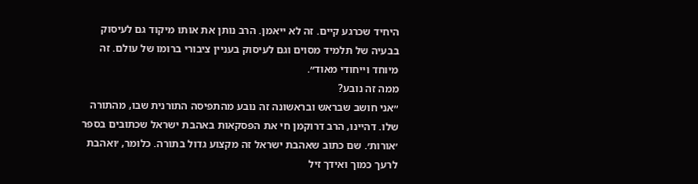היחיד שכרגע קיים. זה לא ייאמן. הרב נותן את אותו מיקוד גם לעיסוק בבעיה של תלמיד מסוים וגם לעיסוק בעניין ציבורי ברומו של עולם. זה מיוחד וייחודי מאוד״.
ממה זה נובע?
״אני חושב שבראש ובראשונה זה נובע מהתפיסה התורנית שבו, מהתורה שלו. דהיינו, הרב דרוקמן חי את הפסקאות באהבת ישראל שכתובים בספר ׳אורות׳. שם כתוב שאהבת ישראל זה מקצוע גדול בתורה. כלומר, ׳ואהבת לרעך כמוך ואידך זיל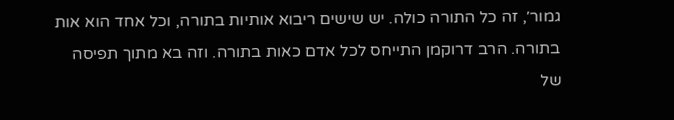גמור׳, זה כל התורה כולה. יש שישים ריבוא אותיות בתורה, וכל אחד הוא אות בתורה. הרב דרוקמן התייחס לכל אדם כאות בתורה. וזה בא מתוך תפיסה של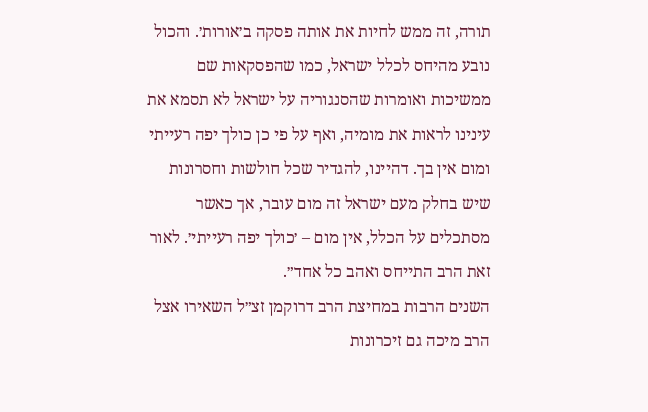תורה, זה ממש לחיות את אותה פסקה ב׳אורות׳. והכול נובע מהיחס לכלל ישראל, כמו שהפסקאות שם ממשיכות ואומרות שהסנגוריה על ישראל לא תסמא את עינינו לראות את מומיה, ואף על פי כן כולך יפה רעייתי ומום אין בך. דהיינו, להגדיר שכל חולשות וחסרונות שיש בחלק מעם ישראל זה מום עובר, אך כאשר מסתכלים על הכלל, אין מום – ׳כולך יפה רעייתי׳. לאור זאת הרב התייחס ואהב כל אחד״.
השנים הרבות במחיצת הרב דרוקמן זצ״ל השאירו אצל הרב מיכה גם זיכרונות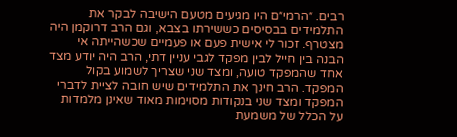רבים. ״הרמי״ם היו מגיעים מטעם הישיבה לבקר את התלמידים בבסיסים כששירתו בצבא, וגם הרב דרוקמן היה מצטרף. זכור לי אישית פעם או פעמיים שכשהייתה אי הבנה בין חייל לבין מפקד לגבי עניין דתי, הרב היה יודע מצד אחד שהמפקד טועה, ומצד שני שצריך לשמוע בקול המפקד. הרב חינך את התלמידים שיש חובה לציית לדברי המפקד ומצד שני בנקודות מסוימות מאוד שאינן מלמדות על הכלל של משמעת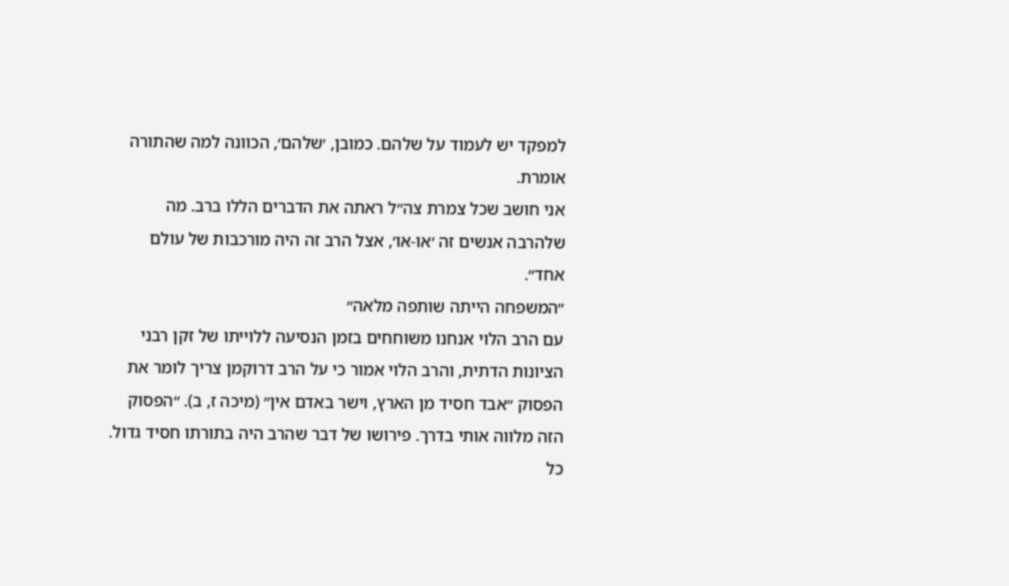למפקד יש לעמוד על שלהם. כמובן, ׳שלהם׳, הכוונה למה שהתורה אומרת.
אני חושב שכל צמרת צה״ל ראתה את הדברים הללו ברב. מה שלהרבה אנשים זה ׳או-או׳, אצל הרב זה היה מורכבות של עולם אחד״.
״המשפחה הייתה שותפה מלאה״
עם הרב הלוי אנחנו משוחחים בזמן הנסיעה ללוייתו של זקן רבני הציונות הדתית, והרב הלוי אמור כי על הרב דרוקמן צריך לומר את הפסוק ״אבד חסיד מן הארץ, וישר באדם אין״ (מיכה ז, ב). ״הפסוק הזה מלווה אותי בדרך. פירושו של דבר שהרב היה בתורתו חסיד גדול. כל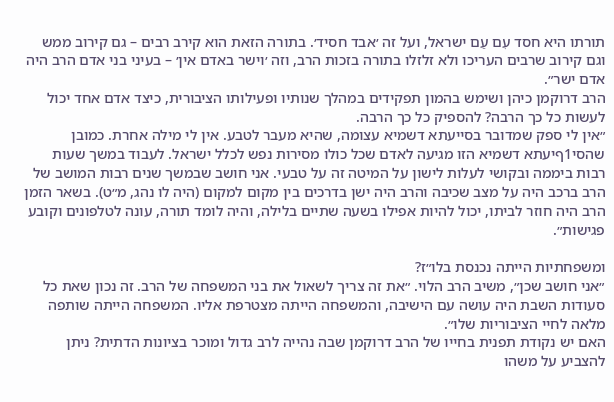תורתו היא חסד עִם עַם ישראל, ועל זה ׳אבד חסיד׳. בתורה הזאת הוא קירב רבים – גם קירוב ממש וגם קירוב שרבים העריכו ולא זלזלו בתורה בזכות הרב, וזה ׳וישר באדם אין׳ – בעיני בני אדם הרב היה אדם ישר״.
הרב דרוקמן כיהן ושימש בהמון תפקידים במהלך שנותיו ופעילותו הציבורית, כיצד אדם אחד יכול לעשות כל כך הרבה? להספיק כל כך הרבה.
״אין לי ספק שמדובר בסייעתא דשמיא עצומה, שהיא מעבר לטבע. אין לי מילה אחרת. כמובן שהסי1ףיעתא דשמיא הזו מגיעה לאדם שכל כולו מסירות נפש לכלל ישראל. לעבוד במשך שעות רבות ביממה ובקושי לעלות לישון על המיטה זה על טבעי. אני חושב שבמשך שנים רבות המושב של הרב ברכב היה על מצב שכיבה והרב היה ישן בדרכים בין מקום למקום (היה לו נהג, מ״ט). בשאר הזמן הרב היה חוזר לביתו, יכול להיות אפילו בשעה שתיים בלילה, והיה לומד תורה, עונה לטלפונים וקובע פגישות״.

ומשפחתיות הייתה נכנסת בלו״ז?
״אני חושב שכן״, משיב הרב הלוי. ״את זה צריך לשאול את בני המשפחה של הרב. זה נכון שאת כל סעודות השבת היה עושה עם הישיבה, והמשפחה הייתה מצטרפת אליו. המשפחה הייתה שותפה מלאה לחיי הציבוריות שלו״.
האם יש נקודת תפנית בחייו של הרב דרוקמן שבה נהייה לרב גדול ומוכר בציונות הדתית? ניתן להצביע על משהו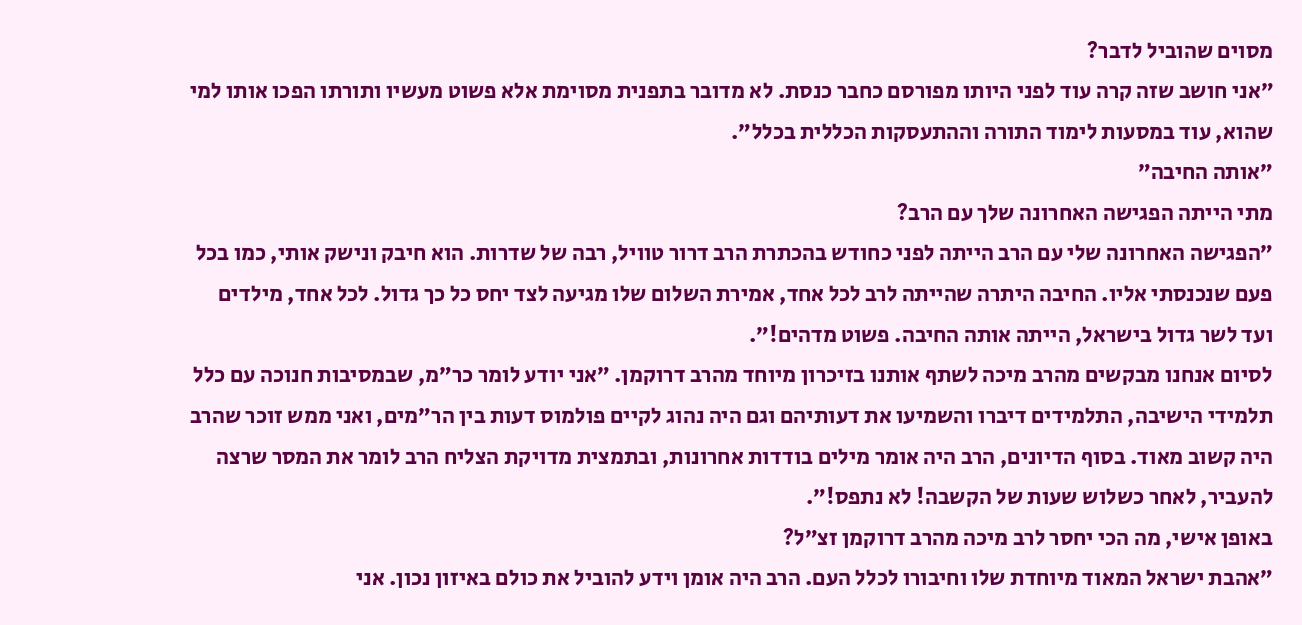מסוים שהוביל לדבר?
״אני חושב שזה קרה עוד לפני היותו מפורסם כחבר כנסת. לא מדובר בתפנית מסוימת אלא פשוט מעשיו ותורתו הפכו אותו למי שהוא, עוד במסעות לימוד התורה וההתעסקות הכללית בכלל״.
״אותה החיבה״
מתי הייתה הפגישה האחרונה שלך עם הרב?
״הפגישה האחרונה שלי עם הרב הייתה לפני כחודש בהכתרת הרב דרור טוויל, רבה של שדרות. הוא חיבק ונישק אותי, כמו בכל פעם שנכנסתי אליו. החיבה היתרה שהייתה לרב לכל אחד, אמירת השלום שלו מגיעה לצד יחס כל כך גדול. לכל אחד, מילדים ועד לשר גדול בישראל, הייתה אותה החיבה. פשוט מדהים!״.
לסיום אנחנו מבקשים מהרב מיכה לשתף אותנו בזיכרון מיוחד מהרב דרוקמן. ״אני יודע לומר כר״מ, שבמסיבות חנוכה עם כלל תלמידי הישיבה, התלמידים דיברו והשמיעו את דעותיהם וגם היה נהוג לקיים פולמוס דעות בין הר״מים, ואני ממש זוכר שהרב היה קשוב מאוד. בסוף הדיונים, הרב היה אומר מילים בודדות אחרונות, ובתמצית מדויקת הצליח הרב לומר את המסר שרצה להעביר, לאחר כשלוש שעות של הקשבה! לא נתפס!״.
באופן אישי, מה הכי יחסר לרב מיכה מהרב דרוקמן זצ״ל?
״אהבת ישראל המאוד מיוחדת שלו וחיבורו לכלל העם. הרב היה אומן וידע להוביל את כולם באיזון נכון. אני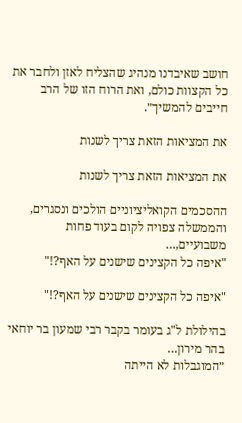חושב שאיבדנו מנהיג שהצליח לאזן ולחבר את כל הקצוות כולם, ואת הרוח הזו של הרב חייבים להמשיך״.

את המציאות הזאת צריך לשנות

את המציאות הזאת צריך לשנות

ההסכמים הקואליציוניים הולכים ונסגרים, והממשלה צפויה לקום בעוד פחות משבועיים,…
"איפה כל הקצינים שישנים על האף?!"

"איפה כל הקצינים שישנים על האף?!"

בהילולת ל"ג בעומר בקבר רבי שמעון בר יוחאי בהר מירון…
״המוגבלות לא הייתה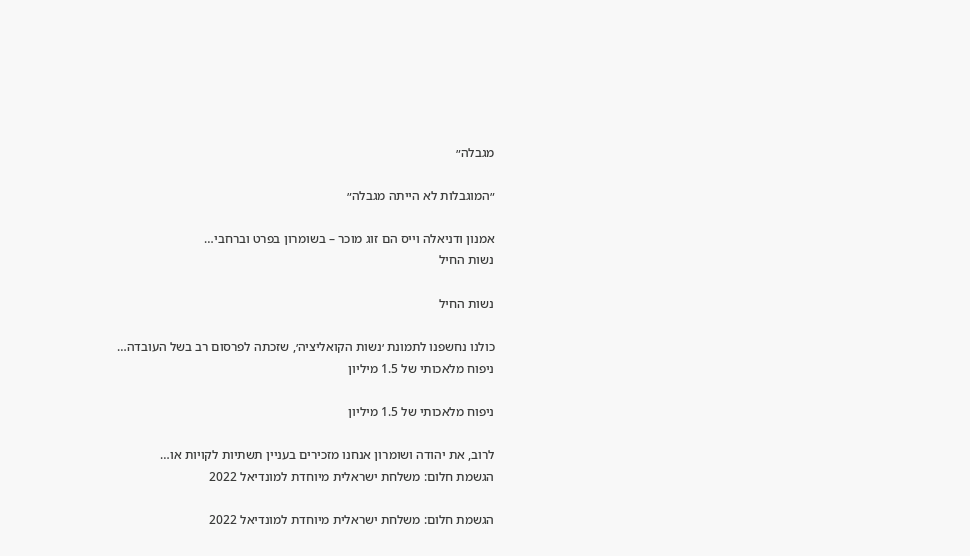מגבלה״

״המוגבלות לא הייתה מגבלה״

אמנון ודניאלה וייס הם זוג מוכר – בשומרון בפרט וברחבי…
נשות החיל

נשות החיל

כולנו נחשפנו לתמונת ׳נשות הקואליציה׳, שזכתה לפרסום רב בשל העובדה…
ניפוח מלאכותי של 1.5 מיליון

ניפוח מלאכותי של 1.5 מיליון

לרוב, את יהודה ושומרון אנחנו מזכירים בעניין תשתיות לקויות או…
הגשמת חלום: משלחת ישראלית מיוחדת למונדיאל 2022

הגשמת חלום: משלחת ישראלית מיוחדת למונדיאל 2022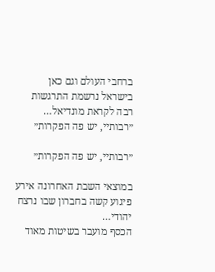ברחבי העולם וגם כאן בישראל נרשמת התרגשות רבה לקראת מונדיאל…
״רבותיי, יש פה הפקרות״

״רבותיי, יש פה הפקרות״

במוצאי השבת האחרונה אירע פיגוע קשה בחברון שבו נרצח יהודי…
הכסף מועבר בשיטות מאוד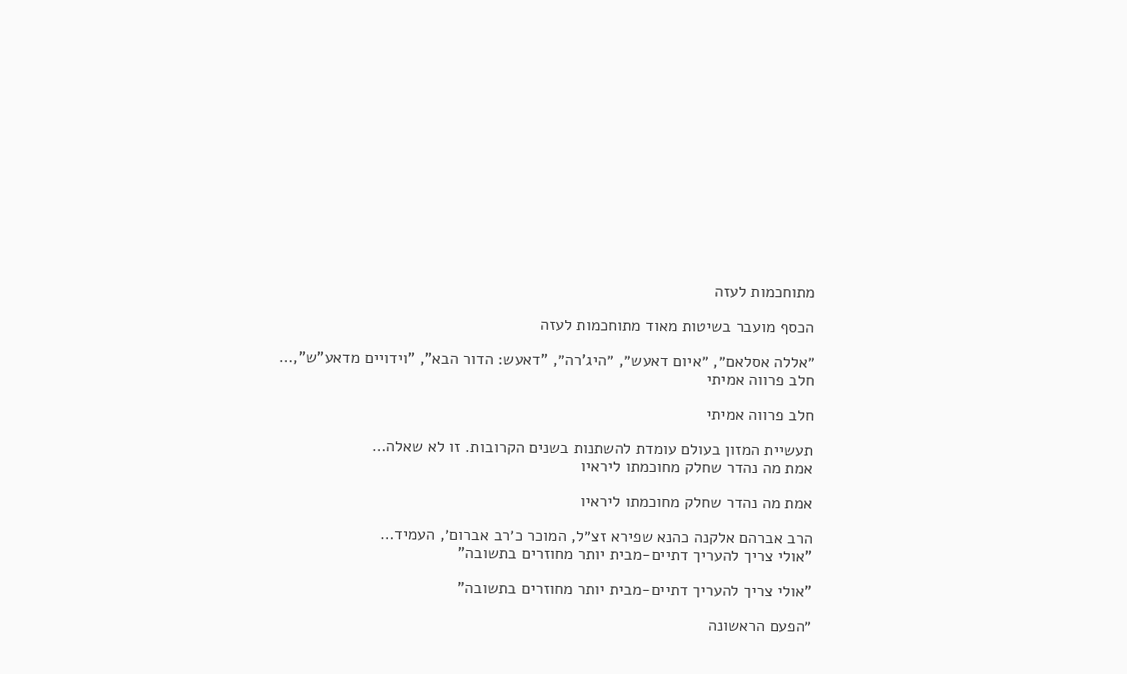מתוחכמות לעזה

הכסף מועבר בשיטות מאוד מתוחכמות לעזה

״אללה אסלאם״, ״איום דאעש״, ״היג’רה״, "דאעש: הדור הבא", "וידויים מדאע"ש",…
חלב פרווה אמיתי

חלב פרווה אמיתי

תעשיית המזון בעולם עומדת להשתנות בשנים הקרובות. זו לא שאלה…
אמת מה נהדר שחלק מחוכמתו ליראיו

אמת מה נהדר שחלק מחוכמתו ליראיו

הרב אברהם אלקנה כהנא שפירא זצ״ל, המוכר כ׳רב אברום׳, העמיד…
"אולי צריך להעריך דתיים-מבית יותר מחוזרים בתשובה"

"אולי צריך להעריך דתיים-מבית יותר מחוזרים בתשובה"

״הפעם הראשונה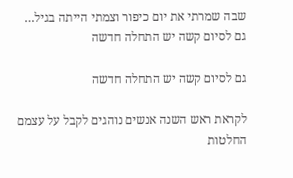שבה שמרתי את יום כיפור וצמתי הייתה בגיל…
גם לסיום קשה יש התחלה חדשה

גם לסיום קשה יש התחלה חדשה

לקראת ראש השנה אנשים נוהגים לקבל על עצמם החלטות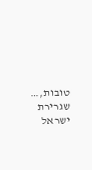טובות,…
שגרירת ישראל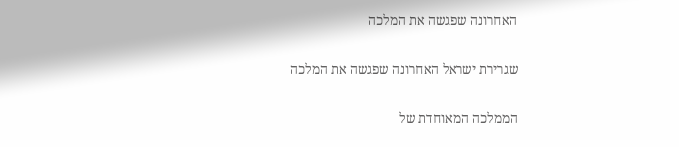האחרונה שפגשה את המלכה

שגרירת ישראל האחרונה שפגשה את המלכה

הממלכה המאוחדת של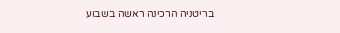בריטניה הרכינה ראשה בשבוע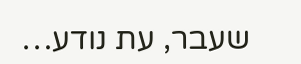שעבר, עת נודע…